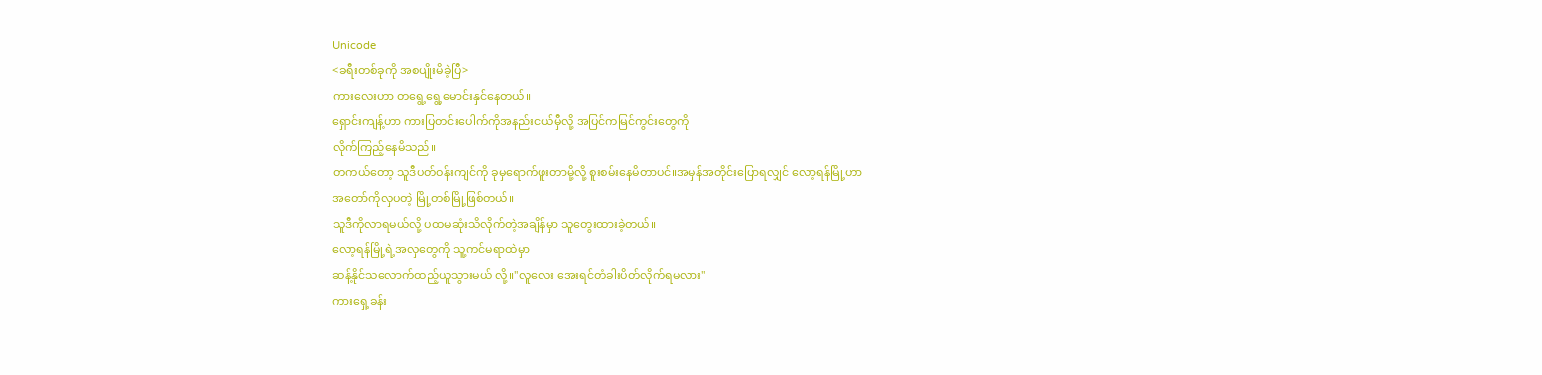Unicode
<ခရီးတစ်ခုကို အစပျိုးမိခဲ့ပြီ>
ကားလေးဟာ တရွေ့ရွေ့မောင်းနှင်နေတယ်။
ရှောင်းကျန့်ဟာ ကားပြတင်းပေါက်ကိုအနည်းငယ်မှီလို့ အပြင်ကမြင်ကွင်းတွေကို
လိုက်ကြည့်နေမိသည်။
တကယ်တော့ သူဒီပတ်ဝန်းကျင်ကို ခုမှရောက်ဖူးတာမို့လို့ စူးစမ်းနေမိတာပင်။အမှန်အတိုင်းပြောရလျှင် လော့ရန်မြို့ဟာ
အတော်ကိုလှပတဲ့ မြို့တစ်မြို့ဖြစ်တယ်။
သူဒီကိုလာရမယ်လို့ ပထမဆုံးသိလိုက်တဲ့အချိန်မှာ သူတွေးထားခဲ့တယ်။
လော့ရန်မြို့ရဲ့အလှတွေကို သူ့ကင်မရာထဲမှာ
ဆန့်နိုင်သလောက်ထည့်ယူသွားမယ် လို့။"လူလေး အေးရင်တံခါးပိတ်လိုက်ရမလား"
ကားရှေ့ခန်း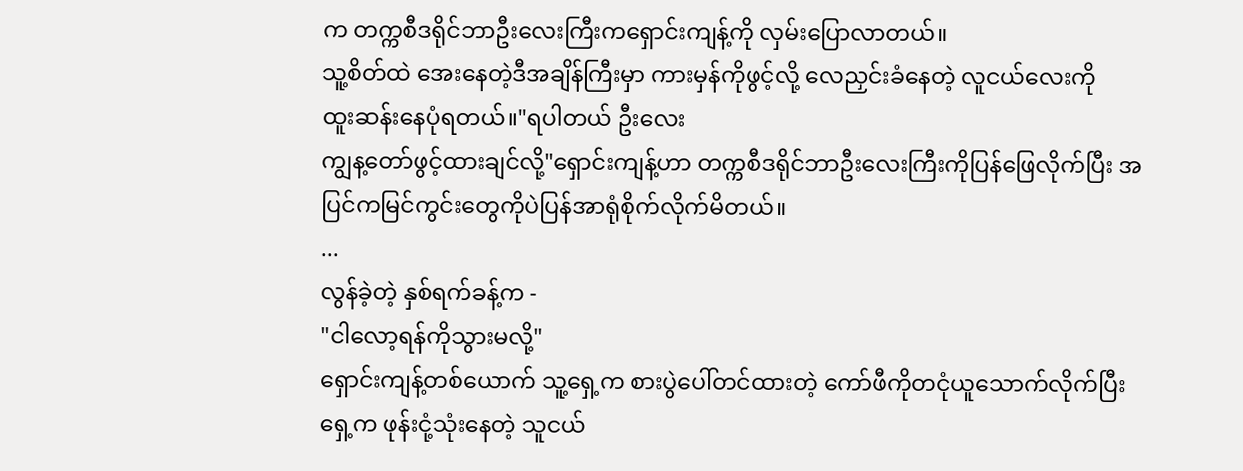က တက္ကစီဒရိုင်ဘာဦးလေးကြီးကရှောင်းကျန့်ကို လှမ်းပြောလာတယ်။
သူ့စိတ်ထဲ အေးနေတဲ့ဒီအချိန်ကြီးမှာ ကားမှန်ကိုဖွင့်လို့ လေညှင်းခံနေတဲ့ လူငယ်လေးကို
ထူးဆန်းနေပုံရတယ်။"ရပါတယ် ဦးလေး
ကျွန့တော်ဖွင့်ထားချင်လို့"ရှောင်းကျန့်ဟာ တက္ကစီဒရိုင်ဘာဦးလေးကြီးကိုပြန်ဖြေလိုက်ပြီး အပြင်ကမြင်ကွင်းတွေကိုပဲပြန်အာရုံစိုက်လိုက်မိတယ်။
...
လွန်ခဲ့တဲ့ နှစ်ရက်ခန့်က -
"ငါလော့ရန်ကိုသွားမလို့"
ရှောင်းကျန့်တစ်ယောက် သူ့ရှေ့က စားပွဲပေါ်တင်ထားတဲ့ ကော်ဖီကိုတငုံယူသောက်လိုက်ပြီး ရှေ့က ဖုန်းငုံ့သုံးနေတဲ့ သူငယ်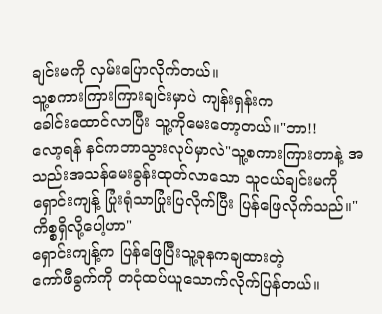ချင်းမကို လှမ်းပြောလိုက်တယ်။
သူ့စကားကြားကြားချင်းမှာပဲ ကျန်းရှန်းက
ခေါင်းထောင်လာပြီး သူ့ကိုမေးတော့တယ်။"ဘာ!!
လော့ရန် နင်ကဘာသွားလုပ်မှာလဲ"သူ့စကားကြားတာနဲ့ အသည်းအသန်မေးခွန်းထုတ်လာသော သူငယ်ချင်းမကို
ရှောင်းကျန့် ပြုံးရုံသာပြုံးပြလိုက်ပြီး ပြန်ဖြေလိုက်သည်။"ကိစ္စရှိလို့ပေါ့ဟာ"
ရှောင်းကျန့်က ပြန်ဖြေပြီးသူ့ခုနကချထားတဲ့
ကော်ဖီခွက်ကို တငုံထပ်ယူသောက်လိုက်ပြန်တယ်။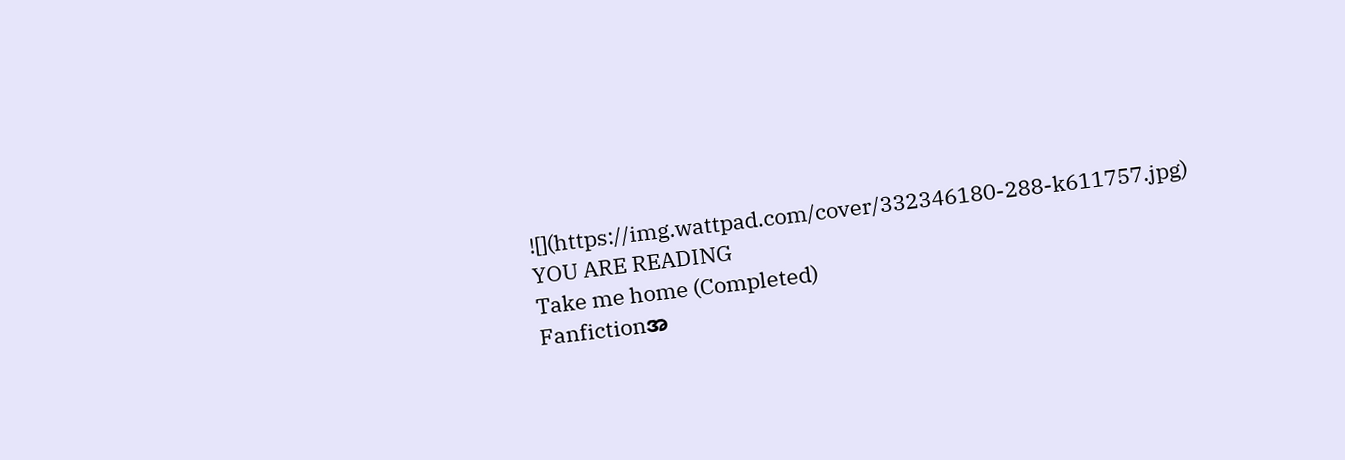![](https://img.wattpad.com/cover/332346180-288-k611757.jpg)
YOU ARE READING
Take me home (Completed)
Fanfictionအ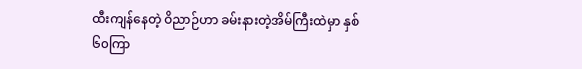ထီးကျန်နေတဲ့ ဝိညာဉ်ဟာ ခမ်းနားတဲ့အိမ်ကြီးထဲမှာ နှစ် ၆၀ကြာ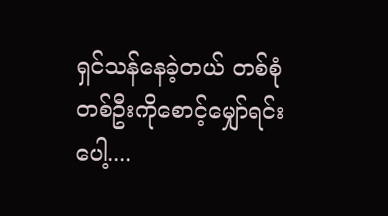ရှင်သန်နေခဲ့တယ် တစ်စုံတစ်ဦးကိုစောင့်မျှော်ရင်းပေါ့....